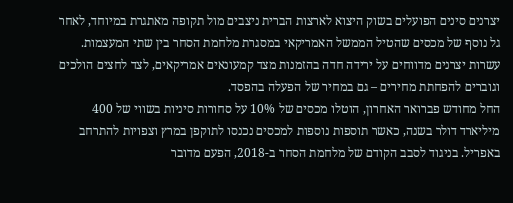יצרנים סינים הפועלים בשוק היצוא לארצות הברית ניצבים מול תקופה מאתגרת במיוחד, לאחר גל נוסף של מכסים שהטיל הממשל האמריקאי במסגרת מלחמת הסחר בין שתי המעצמות. עשרות יצרנים מדווחים על ירידה חדה בהזמנות מצד קמעונאים אמריקאים, לצד לחצים הולכים וגוברים להפחתת מחירים – גם במחיר של הפעלה בהפסד.
החל מחודש פברואר האחרון, הוטלו מכסים של 10% על סחורות סיניות בשווי של 400 מיליארד דולר בשנה, כאשר תוספות נוספות למכסים נכנסו לתוקפן במרץ וצפויות להתרחב באפריל. בניגוד לסבב הקודם של מלחמת הסחר ב-2018, הפעם מדובר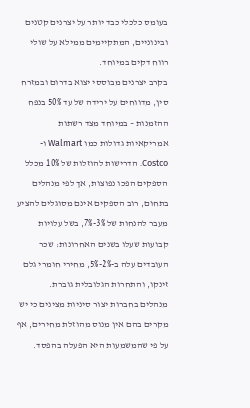בעומס כלכלי כבד יותר על יצרנים קטנים ובינוניים, המתקיימים ממילא על שולי רווח דקים במיוחד.
בקרב יצרנים מבוססי יצוא בדרום ובמזרח סין, מדווחים על ירידה של עד 50% בנפח ההזמנות – במיוחד מצד רשתות אמריקאיות גדולות כמו Walmart ו-Costco. הדרישות להוזלות של 10% מכלל הספקים הפכו נפוצות, אך לפי מנהלים בתחום, רוב הספקים אינם מסוגלים להציע מעבר להנחות של 3%-7%, בשל עלויות קבועות שעלו בשנים האחרונות: שכר העובדים עלה ב-2%-5%, מחירי חומרי גלם זינקו, והתחרות הגלובלית גוברת.
מנהלים בחברות יצור סיניות מצינים כי יש מקרים בהם אין מנוס מהוזלת מחירים, אף על פי שהמשמעות היא הפעלה בהפסד.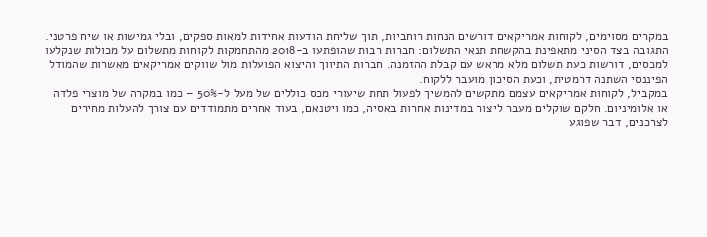במקרים מסוימים, לקוחות אמריקאים דורשים הנחות רוחביות, תוך שליחת הודעות אחידות למאות ספקים, ובלי גמישות או שיח פרטני.
התגובה בצד הסיני מתאפינת בהקשחת תנאי התשלום: חברות רבות שהופתעו ב-2018 מהתחמקות לקוחות מתשלום על מכולות שנקלעו למכסים, דורשות כעת תשלום מלא מראש עם קבלת ההזמנה. חברות התיווך והיצוא הפועלות מול שווקים אמריקאים מאשרות שהמודל הפיננסי השתנה דרמטית, וכעת הסיכון מועבר ללקוח.
במקביל, לקוחות אמריקאים עצמם מתקשים להמשיך לפעול תחת שיעורי מכס כוללים של מעל ל-50% – כמו במקרה של מוצרי פלדה או אלומיניום. חלקם שוקלים מעבר ליצור במדינות אחרות באסיה, כמו ויטנאם, בעוד אחרים מתמודדים עם צורך להעלות מחירים לצרכנים, דבר שפוגע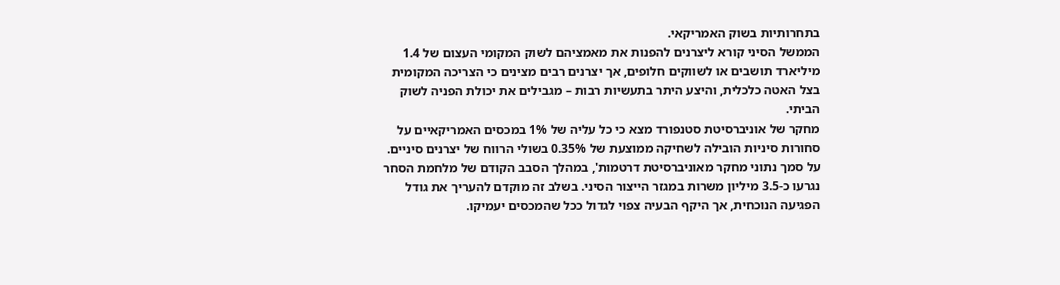בתחרותיות בשוק האמריקאי.
הממשל הסיני קורא ליצרנים להפנות את מאמציהם לשוק המקומי העצום של 1.4 מיליארד תושבים או לשווקים חלופים, אך יצרנים רבים מצינים כי הצריכה המקומית בצל האטה כלכלית, והיצע היתר בתעשיות רבות – מגבילים את יכולת הפניה לשוק הביתי.
מחקר של אוניברסיטת סטנפורד מצא כי כל עליה של 1% במכסים האמריקאיים על סחורות סיניות הובילה לשחיקה ממוצעת של 0.35% בשולי הרווח של יצרנים סיניים. על סמך נתוני מחקר מאוניברסיטת דרטמות', במהלך הסבב הקודם של מלחמת הסחר נגרעו כ-3.5 מיליון משרות במגזר הייצור הסיני. בשלב זה מוקדם להעריך את גודל הפגיעה הנוכחית, אך היקף הבעיה צפוי לגדול ככל שהמכסים יעמיקו.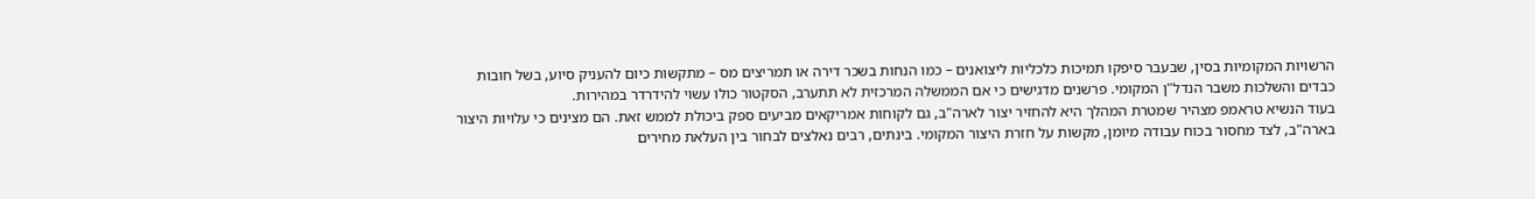הרשויות המקומיות בסין, שבעבר סיפקו תמיכות כלכליות ליצואנים – כמו הנחות בשכר דירה או תמריצים מס – מתקשות כיום להעניק סיוע, בשל חובות כבדים והשלכות משבר הנדל"ן המקומי. פרשנים מדגישים כי אם הממשלה המרכזית לא תתערב, הסקטור כולו עשוי להידרדר במהירות.
בעוד הנשיא טראמפ מצהיר שמטרת המהלך היא להחזיר יצור לארה"ב, גם לקוחות אמריקאים מביעים ספק ביכולת לממש זאת. הם מצינים כי עלויות היצור בארה"ב, לצד מחסור בכוח עבודה מיומן, מקשות על חזרת היצור המקומי. בינתים, רבים נאלצים לבחור בין העלאת מחירים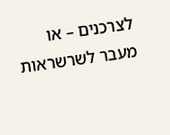לצרכנים – או מעבר לשרשראות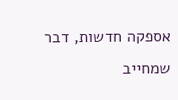אספקה חדשות, דבר שמחייב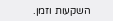השקעות וזמן.